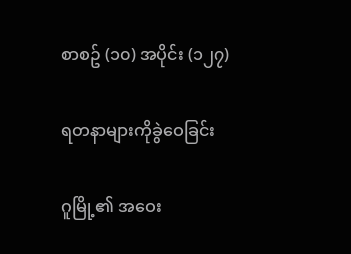စာစဥ် (၁၀) အပိုင်း (၁၂၇)

ရတနာများကိုခွဲဝေခြင်း

ဂူမြို့၏ အဝေး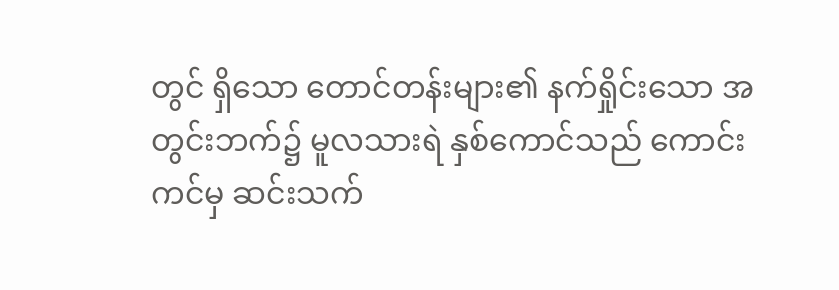တွင် ရှိသော တောင်တန်းများ၏ နက်ရှိုင်းသော အတွင်းဘက်၌ မူလသားရဲ နှစ်ကောင်သည် ကောင်းကင်မှ ဆင်းသက်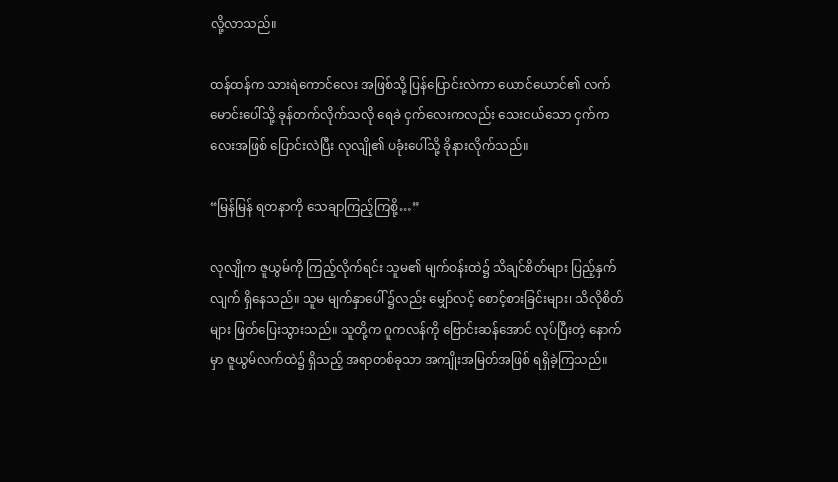လို့လာသည်။

ထန်ထန်က သားရဲကောင်လေး အဖြစ်သို့ ပြန်ပြောင်းလဲကာ ယောင်ယောင်၏ လက်မောင်းပေါ်သို့ ခုန်တက်လိုက်သလို ရေခဲ ငှက်လေးကလည်း သေးငယ်သော ငှက်ကလေးအဖြစ် ပြောင်းလဲပြီး လုလျို၏ ပခုံးပေါ်သို့ ခိုနားလိုက်သည်။

“မြန်မြန် ရတနာကို သေချာကြည့်ကြစို့…”

လုလျိုက ဇူယွမ်ကို ကြည့်လိုက်ရင်း သူမ၏ မျက်ဝန်းထဲ၌ သိချင်စိတ်များ ပြည့်နှက်လျက် ရှိနေသည်။ သူမ မျက်နှာပေါ် ၌လည်း မျှော်လင့် စောင့်စားခြင်းများ၊ သိလိုစိတ်များ ဖြတ်ပြေးသွားသည်။ သူတို့က ဂူကလန်ကို ဗြောင်းဆန်အောင် လုပ်ပြီးတဲ့ နောက်မှာ ဇူယွမ်လက်ထဲ၌ ရှိသည့် အရာတစ်ခုသာ အကျိုးအမြတ်အဖြစ် ရရှိခဲ့ကြသည်။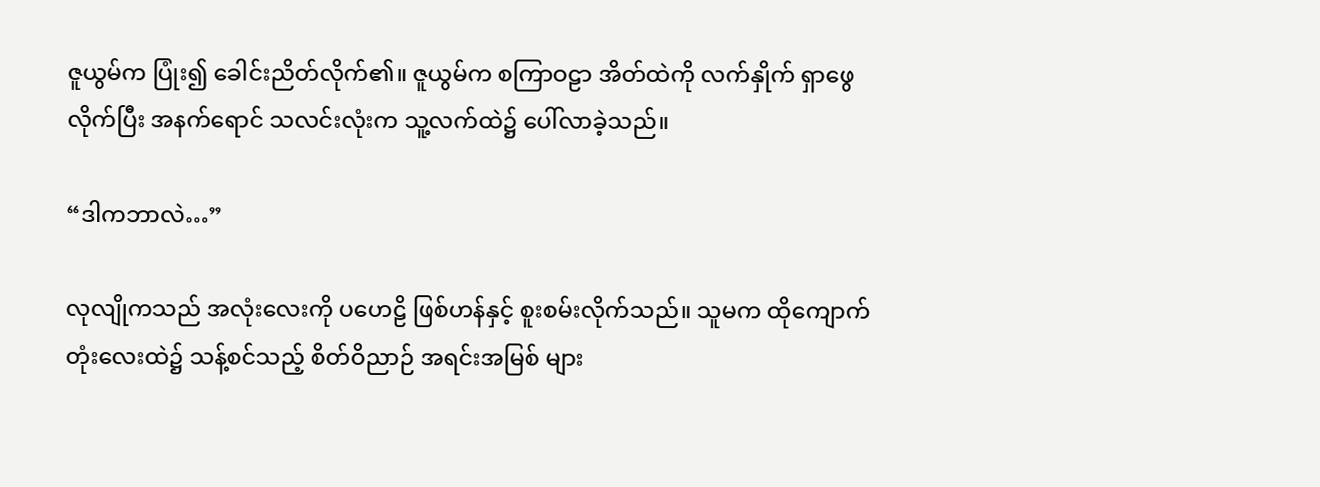ဇူယွမ်က ပြုံး၍ ခေါင်းညိတ်လိုက်၏။ ဇူယွမ်က စကြာဝဠာ အိတ်ထဲကို လက်နှိုက် ရှာဖွေလိုက်ပြီး အနက်ရောင် သလင်းလုံးက သူ့လက်ထဲ၌ ပေါ်လာခဲ့သည်။

“ဒါကဘာလဲ…”

လုလျိုကသည် အလုံးလေးကို ပဟေဠိ ဖြစ်ဟန်နှင့် စူးစမ်းလိုက်သည်။ သူမက ထိုကျောက်တုံးလေးထဲ၌ သန့်စင်သည့် စိတ်ဝိညာဉ် အရင်းအမြစ် များ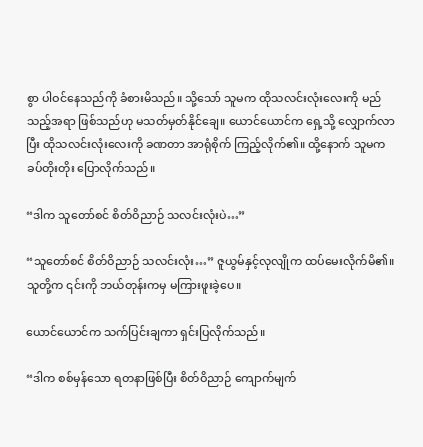စွာ ပါဝင်နေသည်ကို ခံစားမိသည်။ သို့သော် သူမက ထိုသလင်းလုံးလေးကို မည်သည့်အရာ ဖြစ်သည်ဟု မသတ်မှတ်နိုင်ချေ။ ယောင်ယောင်က ရှေ့သို့ လျှောက်လာပြီး ထိုသလင်းလုံးလေးကို ခဏတာ အာရုံစိုက် ကြည့်လိုက်၏။ ထို့နောက် သူမက ခပ်တိုးတိုး ပြောလိုက်သည်။

“ဒါက သူတော်စင် စိတ်ဝိညာဉ် သလင်းလုံးပဲ…”

“သူတော်စင် စိတ်ဝိညာဉ် သလင်းလုံး…” ဇူယွမ်နှင့်လုလျိုက ထပ်မေးလိုက်မိ၏။ သူတို့က ၎င်းကို ဘယ်တုန်းကမှ မကြားဖူးခဲ့ပေ။

ယောင်ယောင်က သက်ပြင်းချကာ ရှင်းပြလိုက်သည်။

“ဒါက စစ်မှန်သော ရတနာဖြစ်ပြီး စိတ်ဝိညာဉ် ကျောက်မျက်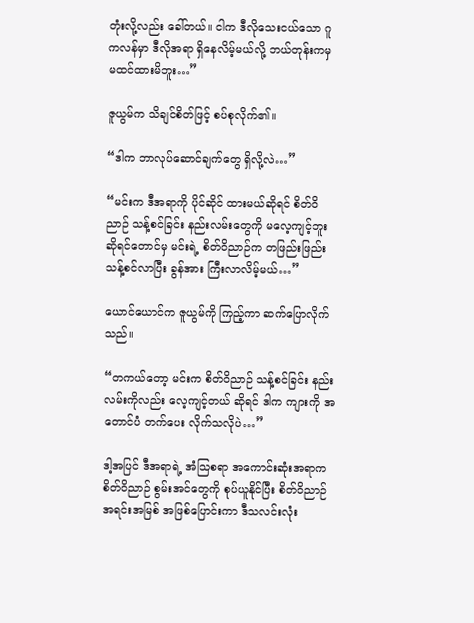တုံးလို့လည်း ခေါ်တယ်။ ငါက ဒီလိုသေးငယ်သော ဂူကလန်မှာ ဒီလိုအရာ ရှိနေလိမ့်မယ်လို့ ဘယ်တုန်းကမှ မထင်ထားမိဘူး…”

ဇူယွမ်က သိချင်စိတ်ဖြင့် စပ်စုလိုက်၏။

“ဒါက ဘာလုပ်ဆောင်ချက်တွေ ရှိလို့လဲ…”

“မင်းက ဒီအရာကို ပိုင်ဆိုင် ထားမယ်ဆိုရင် စိတ်ဝိညာဉ် သန့်စင်ခြင်း နည်းလမ်းတွေကို မလေ့ကျင့်ဘူး ဆိုရင်တောင်မှ မင်းရဲ့ စိတ်ဝိညာဉ်က တဖြည်းဖြည်း သန့်စင်လာပြီး ခွန်အား ကြီးလာလိမ့်မယ်…”

ယောင်ယောင်က ဇူယွမ်ကို ကြည့်ကာ ဆက်ပြောလိုက်သည်။

“တကယ်တော့ မင်းက စိတ်ဝိညာဉ် သန့်စင်ခြင်း နည်းလမ်းကိုလည်း လေ့ကျင့်တယ် ဆိုရင် ဒါက ကျားကို အတောင်ပံ တက်ပေး လိုက်သလိုပဲ…”

ဒါ့အပြင် ဒီအရာရဲ့ အံသြစရာ အကောင်းဆုံးအရာက စိတ်ဝိညာဉ် စွမ်းအင်တွေကို စုပ်ယူနိုင်ပြီး စိတ်ဝိညာဉ် အရင်းအမြစ် အဖြစ်ပြောင်းကာ ဒီသလင်းလုံး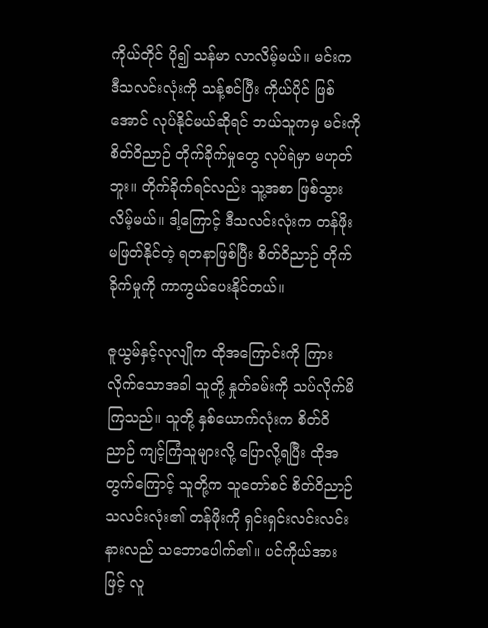ကိုယ်တိုင် ပို၍ သန်မာ လာလိမ့်မယ်။ မင်းက ဒီသလင်းလုံးကို သန့်စင်ပြီး ကိုယ်ပိုင် ဖြစ်အောင် လုပ်နိုင်မယ်ဆိုရင် ဘယ်သူကမှ မင်းကို စိတ်ဝိညာဉ် တိုက်ခိုက်မှုတွေ လုပ်ရဲမှာ မဟုတ်ဘူး။ တိုက်ခိုက်ရင်လည်း သူ့အစာ ဖြစ်သွားလိမ့်မယ်။ ဒါ့ကြောင့် ဒီသလင်းလုံးက တန်ဖိုးမဖြတ်နိုင်တဲ့ ရတနာဖြစ်ပြီး စိတ်ဝိညာဉ် တိုက်ခိုက်မှုကို ကာကွယ်ပေးနိုင်တယ်။

ဇူယွမ်နှင့်လုလျိုက ထိုအကြောင်းကို ကြားလိုက်သောအခါ သူတို့ နှုတ်ခမ်းကို သပ်လိုက်မိကြသည်။ သူတို့ နှစ်ယောက်လုံးက စိတ်ဝိညာဉ် ကျင့်ကြံသူများလို့ ပြောလို့ရပြီး ထိုအတွက်ကြောင့် သူတို့က သူတော်စင် စိတ်ဝိညာဉ် သလင်းလုံး၏ တန်ဖိုးကို ရှင်းရှင်းလင်းလင်း နားလည် သဘောပေါက်၏။ ပင်ကိုယ်အားဖြင့် လူ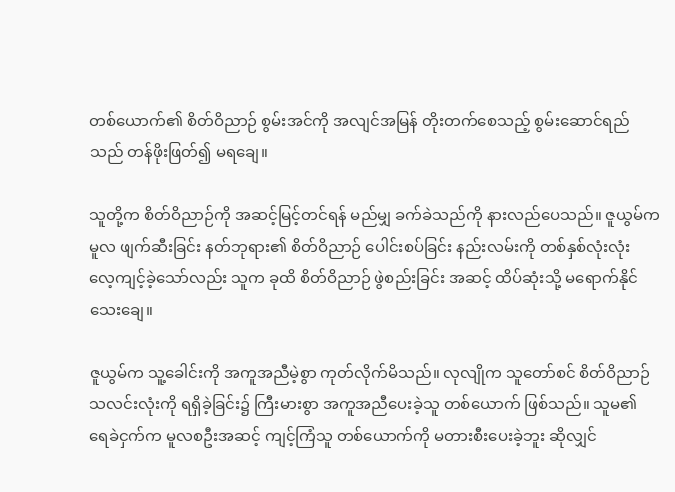တစ်ယောက်၏ စိတ်ဝိညာဉ် စွမ်းအင်ကို အလျင်အမြန် တိုးတက်စေသည့် စွမ်းဆောင်ရည်သည် တန်ဖိုးဖြတ်၍ မရချေ။

သူတို့က စိတ်ဝိညာဉ်ကို အဆင့်မြင့်တင်ရန် မည်မျှ ခက်ခဲသည်ကို နားလည်ပေသည်။ ဇူယွမ်က မူလ ဖျက်ဆီးခြင်း နတ်ဘုရား၏ စိတ်ဝိညာဉ် ပေါင်းစပ်ခြင်း နည်းလမ်းကို တစ်နှစ်လုံးလုံး လေ့ကျင့်ခဲ့သော်လည်း သူက ခုထိ စိတ်ဝိညာဉ် ဖွဲစည်းခြင်း အဆင့် ထိပ်ဆုံးသို့ မရောက်နိုင်သေးချေ။

ဇူယွမ်က သူ့ခေါင်းကို အကူအညီမဲ့စွာ ကုတ်လိုက်မိသည်။ လုလျိုက သူတော်စင် စိတ်ဝိညာဉ် သလင်းလုံးကို ရရှိခဲ့ခြင်း၌ ကြီးမားစွာ အကူအညီပေးခဲ့သူ တစ်ယောက် ဖြစ်သည်။ သူမ၏ ရေခဲငှက်က မူလစဦးအဆင့် ကျင့်ကြံသူ တစ်ယောက်ကို မတားစီးပေးခဲ့ဘူး ဆိုလျှင်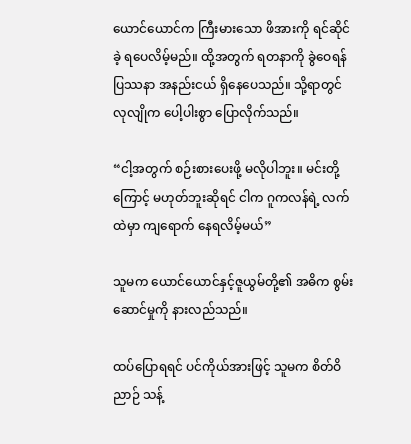ယောင်ယောင်က ကြီးမားသော ဖိအားကို ရင်ဆိုင်ခဲ့ ရပေလိမ့်မည်။ ထို့အတွက် ရတနာကို ခွဲဝေရန် ပြဿနာ အနည်းငယ် ရှိနေပေသည်။ သို့ရာတွင် လုလျိုက ပေါ့ပါးစွာ ပြောလိုက်သည်။

“ငါ့အတွက် စဉ်းစားပေးဖို့ မလိုပါဘူး။ မင်းတို့ကြောင့် မဟုတ်ဘူးဆိုရင် ငါက ဂူကလန်ရဲ့ လက်ထဲမှာ ကျရောက် နေရလိမ့်မယ်”

သူမက ယောင်ယောင်နှင့်ဇူယွမ်တို့၏ အဓိက စွမ်းဆောင်မှုကို နားလည်သည်။

ထပ်ပြောရရင် ပင်ကိုယ်အားဖြင့် သူမက စိတ်ဝိညာဉ် သန့်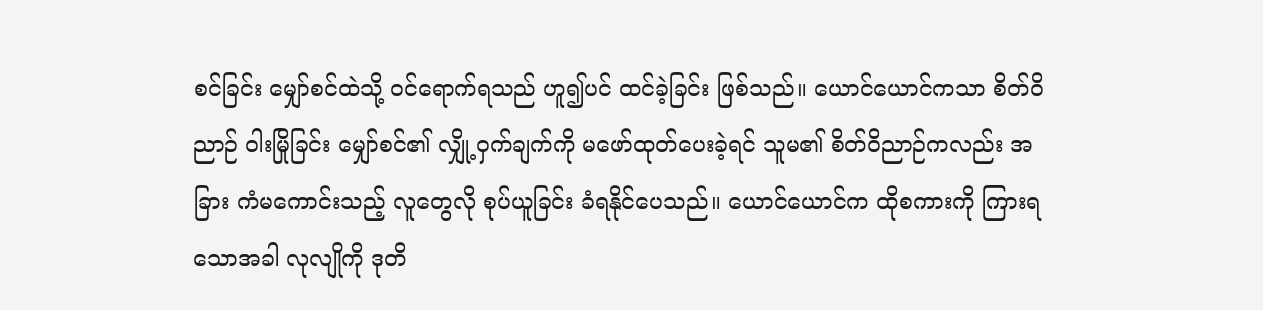စင်ခြင်း မျှော်စင်ထဲသို့ ဝင်ရောက်ရသည် ဟူ၍ပင် ထင်ခဲ့ခြင်း ဖြစ်သည်။ ယောင်ယောင်ကသာ စိတ်ဝိညာဉ် ဝါးမြိုခြင်း မျှော်စင်၏ လျှို့ဝှက်ချက်ကို မဖော်ထုတ်ပေးခဲ့ရင် သူမ၏ စိတ်ဝိညာဉ်ကလည်း အခြား ကံမကောင်းသည့် လူတွေလို စုပ်ယူခြင်း ခံရနိုင်ပေသည်။ ယောင်ယောင်က ထိုစကားကို ကြားရသောအခါ လုလျိုကို ဒုတိ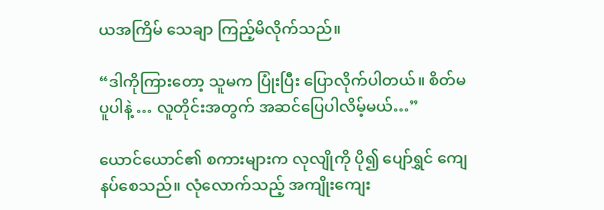ယအကြိမ် သေချာ ကြည့်မိလိုက်သည်။

“ဒါကိုကြားတော့ သူမက ပြုံးပြီး ပြောလိုက်ပါတယ်။ စိတ်မပူပါနဲ့ … လူတိုင်းအတွက် အဆင်ပြေပါလိမ့်မယ်…”

ယောင်ယောင်၏ စကားများက လုလျိုကို ပို၍ ပျော်ရွှင် ကျေနပ်စေသည်။ လုံလောက်သည့် အကျိုးကျေး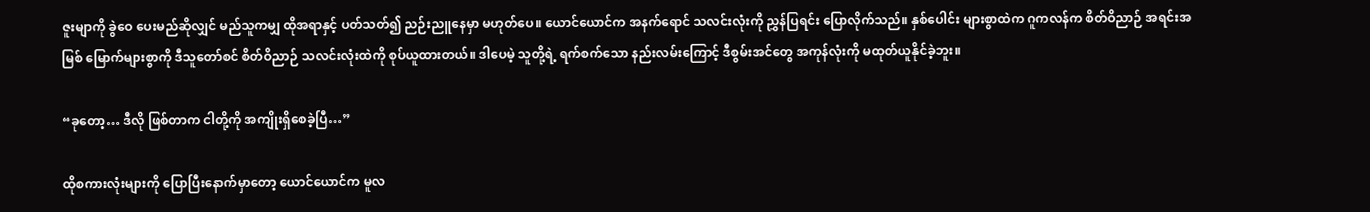ဇူးမျာကို ခွဲဝေ ပေးမည်ဆိုလျှင် မည်သူကမျှ ထိုအရာနှင့် ပတ်သတ်၍ ညဉ်းညူနေမှာ မဟုတ်ပေ။ ယောင်ယောင်က အနက်ရောင် သလင်းလုံးကို ညွှန်ပြရင်း ပြောလိုက်သည်။ နှစ်ပေါင်း များစွာထဲက ဂူကလန်က စိတ်ဝိညာဉ် အရင်းအမြစ် မြောက်များစွာကို ဒီသူတော်စင် စိတ်ဝိညာဉ် သလင်းလုံးထဲကို စုပ်ယူထားတယ်။ ဒါပေမဲ့ သူတို့ရဲ့ ရက်စက်သော နည်းလမ်းကြောင့် ဒီစွမ်းအင်တွေ အကုန်လုံးကို မထုတ်ယူနိုင်ခဲ့ဘူး။

“ခုတော့… ဒီလို ဖြစ်တာက ငါတို့ကို အကျိုးရှိစေခဲ့ပြီ…”

ထိုစကားလုံးများကို ပြောပြီးနောက်မှာတော့ ယောင်ယောင်က မူလ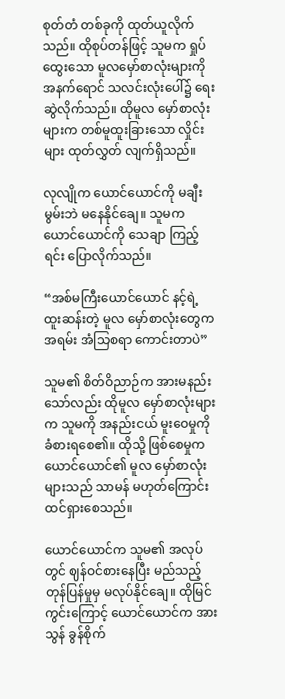စုတ်တံ တစ်ခုကို ထုတ်ယူလိုက်သည်။ ထိုစုပ်တန်ဖြင့် သူမက ရှုပ်ထွေးသော မူလမှော်စာလုံးများကို အနက်ရောင် သလင်းလုံးပေါ်၌ ရေးဆွဲလိုက်သည်။ ထိုမူလ မှော်စာလုံးများက တစ်မူထူးခြားသော လှိုင်းများ ထုတ်လွှတ် လျက်ရှိသည်။

လုလျိုက ယောင်ယောင်ကို မချီးမွမ်းဘဲ မနေနိုင်ချေ။ သူမက ယောင်ယောင်ကို သေချာ ကြည့်ရင်း ပြောလိုက်သည်။

“အစ်မကြီးယောင်ယောင် နင့်ရဲ့ ထူးဆန်းတဲ့ မူလ မှော်စာလုံးတွေက အရမ်း အံသြစရာ ကောင်းတာပဲ”

သူမ၏ စိတ်ဝိညာဉ်က အားမနည်းသော်လည်း ထိုမူလ မှော်စာလုံးများက သူမကို အနည်းငယ် မူးဝေမှုကို ခံစားရစေ၏။ ထိုသို့ ဖြစ်စေမှုက ယောင်ယောင်၏ မူလ မှော်စာလုံးများသည် သာမန် မဟုတ်ကြောင်း ထင်ရှားစေသည်။

ယောင်ယောင်က သူမ၏ အလုပ်တွင် ဈန်ဝင်စားနေပြီး မည်သည့် တုန်ပြန်မှုမှ မလုပ်နိုင်ချေ။ ထိုမြင်ကွင်းကြောင့် ယောင်ယောင်က အားသွန် ခွန်စိုက်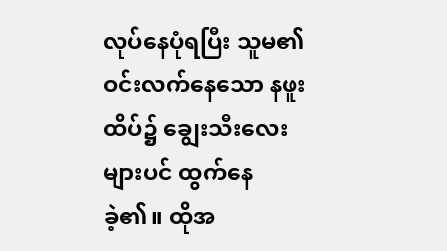လုပ်နေပုံရပြီး သူမ၏ ဝင်းလက်နေသော နဖူးထိပ်၌ ချွေးသီးလေးများပင် ထွက်နေခဲ့၏။ ထိုအ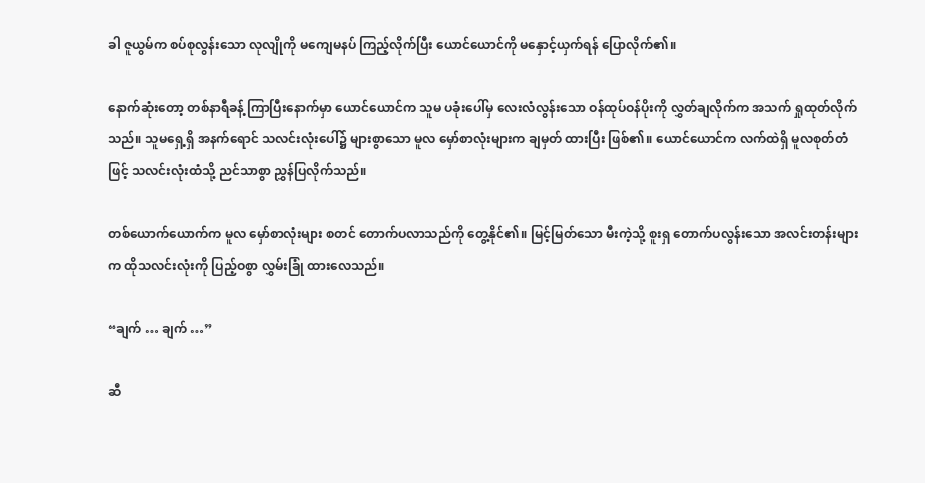ခါ ဇူယွမ်က စပ်စုလွန်းသော လုလျိုကို မကျေမနပ် ကြည့်လိုက်ပြီး ယောင်ယောင်ကို မနှောင့်ယှက်ရန် ပြောလိုက်၏။

နောက်ဆုံးတော့ တစ်နာရီခန့် ကြာပြီးနောက်မှာ ယောင်ယောင်က သူမ ပခုံးပေါ်မှ လေးလံလွန်းသော ဝန်ထုပ်ဝန်ပိုးကို လွှတ်ချလိုက်က အသက် ရှုထုတ်လိုက်သည်။ သူမရှေ့ရှိ အနက်ရောင် သလင်းလုံးပေါ်၌ များစွာသော မူလ မှော်စာလုံးများက ချမှတ် ထားပြီး ဖြစ်၏။ ယောင်ယောင်က လက်ထဲရှိ မူလစုတ်တံဖြင့် သလင်းလုံးထံသို့ ညင်သာစွာ ညွှန်ပြလိုက်သည်။

တစ်ယောက်ယောက်က မူလ မှော်စာလုံးများ စတင် တောက်ပလာသည်ကို တွေ့နိုင်၏။ မြင့်မြတ်သော မီးကဲ့သို့ စူးရှ တောက်ပလွန်းသော အလင်းတန်းများက ထိုသလင်းလုံးကို ပြည့်ဝစွာ လွှမ်းခြုံ ထားလေသည်။

“ချက် … ချက် …”

ဆီ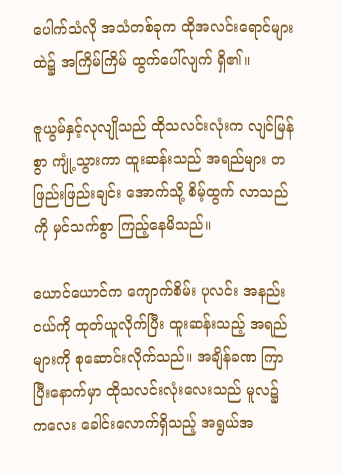ပေါက်သံလို အသံတစ်ခုက ထိုအလင်းရောင်များထဲ၌ အကြိမ်ကြိမ် ထွက်ပေါ်လျက် ရှိ၏။

ဇူယွမ်နှင့်လုလျိုသည် ထိုသလင်းလုံးက လျင်မြန်စွာ ကျုံ့သွားကာ ထူးဆန်းသည် အရည်များ တဖြည်းဖြည်းချင်း အောက်သို့ စိမ့်ထွက် လာသည်ကို မှင်သက်စွာ ကြည့်နေမိသည်။

ယောင်ယောင်က ကျောက်စိမ်း ပုလင်း အနည်းငယ်ကို ထုတ်ယူလိုက်ပြီး ထူးဆန်းသည့် အရည်များကို စုဆောင်းလိုက်သည်။ အချိန်ခဏ ကြာပြီးနောက်မှာ ထိုသလင်းလုံးလေးသည် မူလ၌ ကလေး ခေါင်းလောက်ရှိသည့် အရွယ်အ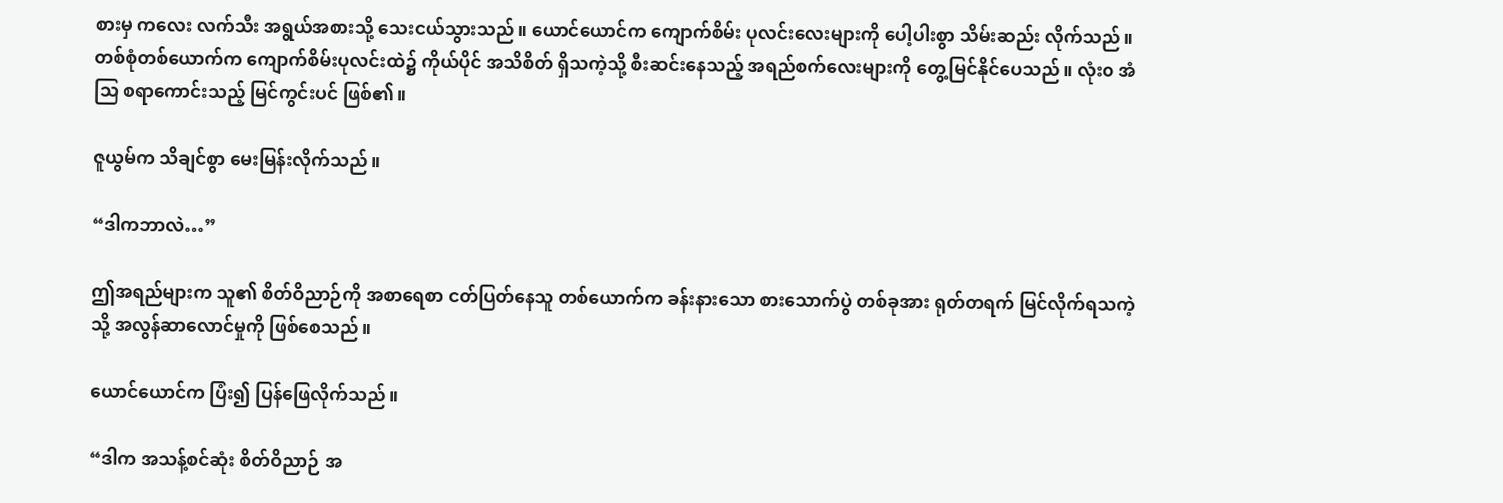စားမှ ကလေး လက်သီး အရွယ်အစားသို့ သေးငယ်သွားသည်။ ယောင်ယောင်က ကျောက်စိမ်း ပုလင်းလေးများကို ပေါ့ပါးစွာ သိမ်းဆည်း လိုက်သည်။ တစ်စုံတစ်ယောက်က ကျောက်စိမ်းပုလင်းထဲ၌ ကိုယ်ပိုင် အသိစိတ် ရှိသကဲ့သို့ စီးဆင်းနေသည့် အရည်စက်လေးများကို တွေ့မြင်နိုင်ပေသည်။ လုံး၀ အံသြ စရာကောင်းသည့် မြင်ကွင်းပင် ဖြစ်၏။

ဇူယွမ်က သိချင်စွာ မေးမြန်းလိုက်သည်။

“ဒါကဘာလဲ…”

ဤအရည်များက သူ၏ စိတ်ဝိညာဉ်ကို အစာရေစာ ငတ်ပြတ်နေသူ တစ်ယောက်က ခန်းနားသော စားသောက်ပွဲ တစ်ခုအား ရုတ်တရက် မြင်လိုက်ရသကဲ့သို့ အလွန်ဆာလောင်မှုကို ဖြစ်စေသည်။

ယောင်ယောင်က ပြံး၍ ပြန်ဖြေလိုက်သည်။

“ဒါက အသန့်စင်ဆုံး စိတ်ဝိညာဉ် အ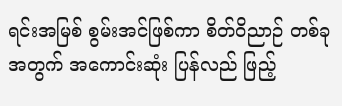ရင်းအမြစ် စွမ်းအင်ဖြစ်ကာ စိတ်ဝိညာဉ် တစ်ခုအတွက် အကောင်းဆုံး ပြန်လည် ဖြည့်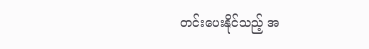တင်းပေးနိုင်သည့် အ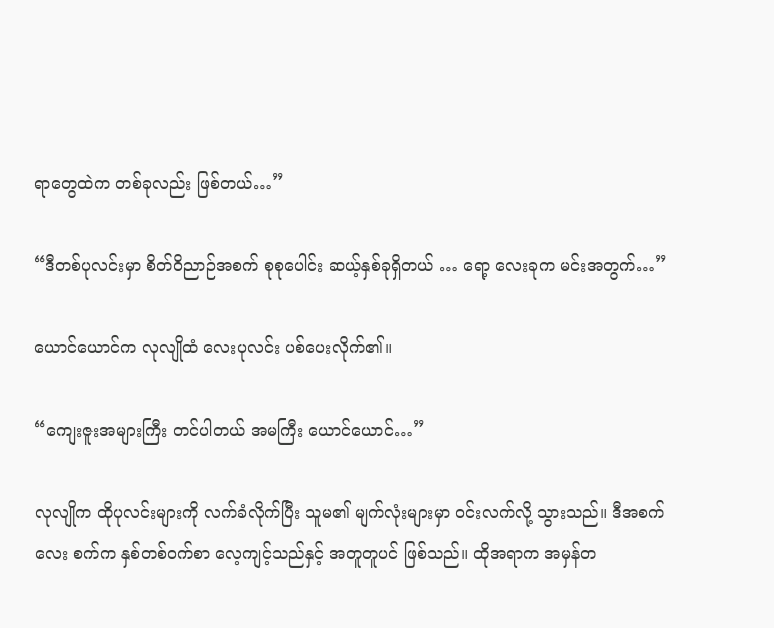ရာတွေထဲက တစ်ခုလည်း ဖြစ်တယ်…”

“ဒီတစ်ပုလင်းမှာ စိတ်ဝိညာဉ်အစက် စုစုပေါင်း ဆယ့်နှစ်ခုရှိတယ် … ရော့ လေးခုက မင်းအတွက်…”

ယောင်ယောင်က လုလျိုထံ လေးပုလင်း ပစ်ပေးလိုက်၏။

“ကျေးဇူးအများကြီး တင်ပါတယ် အမကြီး ယောင်ယောင်…”

လုလျိုက ထိုပုလင်းများကို လက်ခံလိုက်ပြီး သူမ၏ မျက်လုံးများမှာ ဝင်းလက်လို့ သွားသည်။ ဒီအစက်လေး စက်က နှစ်တစ်ဝက်စာ လေ့ကျင့်သည်နှင့် အတူတူပင် ဖြစ်သည်။ ထိုအရာက အမှန်တ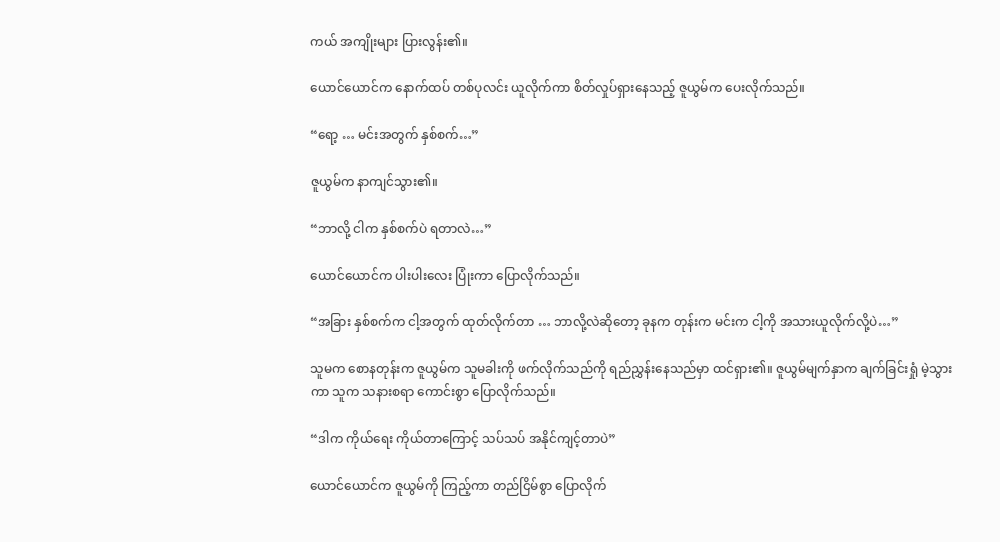ကယ် အကျိုးများ ပြားလွန်း၏။

ယောင်ယောင်က နောက်ထပ် တစ်ပုလင်း ယူလိုက်ကာ စိတ်လှုပ်ရှားနေသည့် ဇူယွမ်က ပေးလိုက်သည်။

“ရော့ … မင်းအတွက် နှစ်စက်…”

ဇူယွမ်က နာကျင်သွား၏။

“ဘာလို့ ငါက နှစ်စက်ပဲ ရတာလဲ…”

ယောင်ယောင်က ပါးပါးလေး ပြုံးကာ ပြောလိုက်သည်။

“အခြား နှစ်စက်က ငါ့အတွက် ထုတ်လိုက်တာ … ဘာလို့လဲဆိုတော့ ခုနက တုန်းက မင်းက ငါ့ကို အသားယူလိုက်လို့ပဲ…”

သူမက စောနတုန်းက ဇူယွမ်က သူမခါးကို ဖက်လိုက်သည်ကို ရည်ညွှန်းနေသည်မှာ ထင်ရှား၏။ ဇူယွမ်မျက်နှာက ချက်ခြင်းရှုံ မဲ့သွားကာ သူက သနားစရာ ကောင်းစွာ ပြောလိုက်သည်။

“ဒါက ကိုယ်ရေး ကိုယ်တာကြောင့် သပ်သပ် အနိုင်ကျင့်တာပဲ”

ယောင်ယောင်က ဇူယွမ်ကို ကြည့်ကာ တည်ငြိမ်စွာ ပြောလိုက်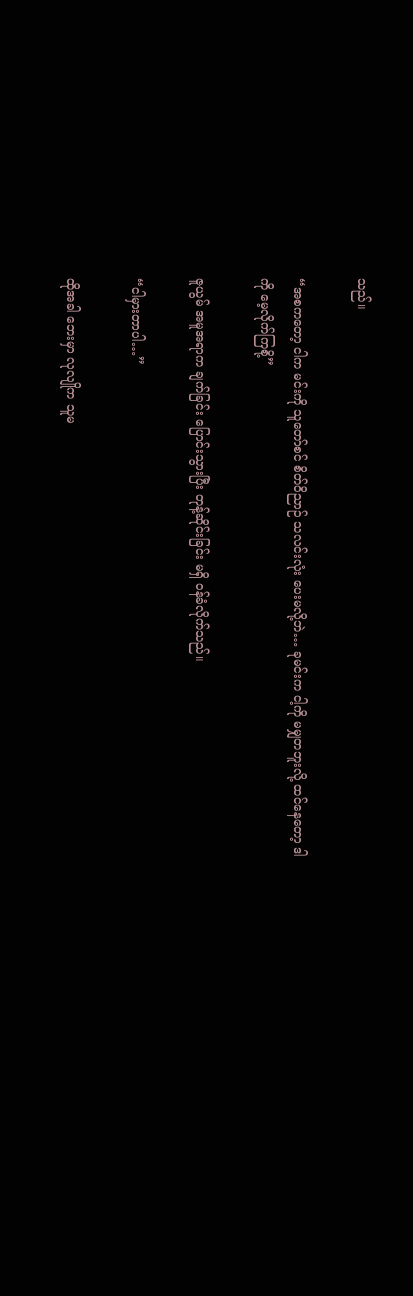သည်။

“အစကတော့ ငါက မင်းကို သူတော်စင် စိတ်ဝိညာဉ် သလင်းလုံး ပေးမလို့ဘဲ… ခုမင်းက ငါ့ကို မမျှတဘူးလို့ ထင်နေတော့ ဒါကို မေ့လိုက်ကြစို့”

ဇူယွမ် အမူအရာက ချက်ခြင်း ပြောင်းသွားပြီး တုန့်ဆိုင်းခြင်း မရှိ ဝန်ခံလိုက်သည်။

“ငါမှားတာပါ…”

ထိုအခါ ဘေးမှာ လုလျိုက သူမ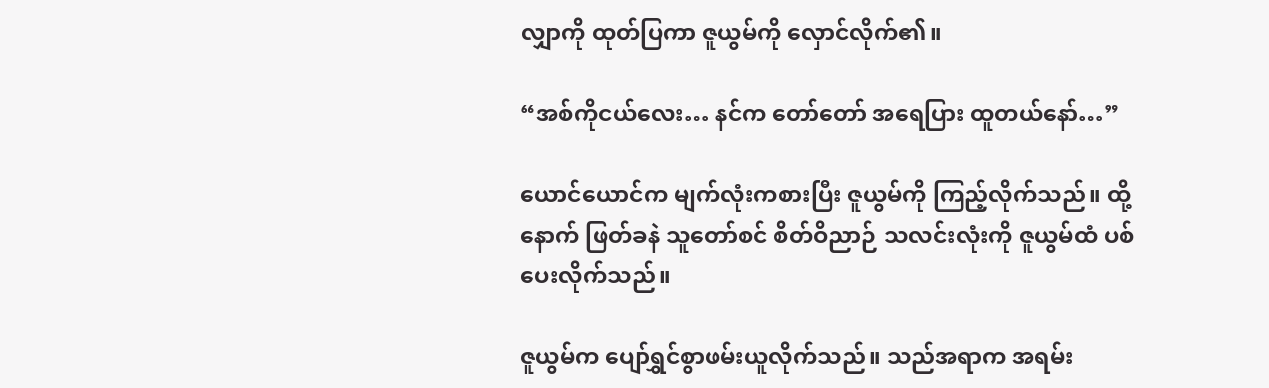လျှာကို ထုတ်ပြကာ ဇူယွမ်ကို လှောင်လိုက်၏။

“အစ်ကိုငယ်လေး… နင်က တော်တော် အရေပြား ထူတယ်နော်…”

ယောင်ယောင်က မျက်လုံးကစားပြီး ဇူယွမ်ကို ကြည့်လိုက်သည်။ ထို့နောက် ဖြတ်ခနဲ သူတော်စင် စိတ်ဝိညာဉ် သလင်းလုံးကို ဇူယွမ်ထံ ပစ်ပေးလိုက်သည်။

ဇူယွမ်က ပျော်ရွှင်စွာဖမ်းယူလိုက်သည်။ သည်အရာက အရမ်း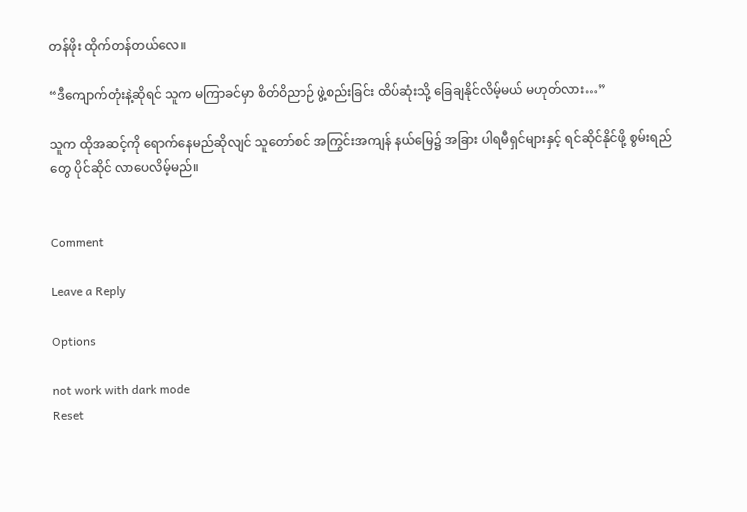တန်ဖိုး ထိုက်တန်တယ်လေ။

“ဒီကျောက်တုံးနဲ့ဆိုရင် သူက မကြာခင်မှာ စိတ်ဝိညာဉ် ဖွဲ့စည်းခြင်း ထိပ်ဆုံးသို့ ခြေချနိုင်လိမ့်မယ် မဟုတ်လား…”

သူက ထိုအဆင့်ကို ရောက်နေမည်ဆိုလျင် သူတော်စင် အကြွင်းအကျန် နယ်မြေ၌ အခြား ပါရမီရှင်များနှင့် ရင်ဆိုင်နိုင်ဖို့ စွမ်းရည်တွေ ပိုင်ဆိုင် လာပေလိမ့်မည်။


Comment

Leave a Reply

Options

not work with dark mode
Reset